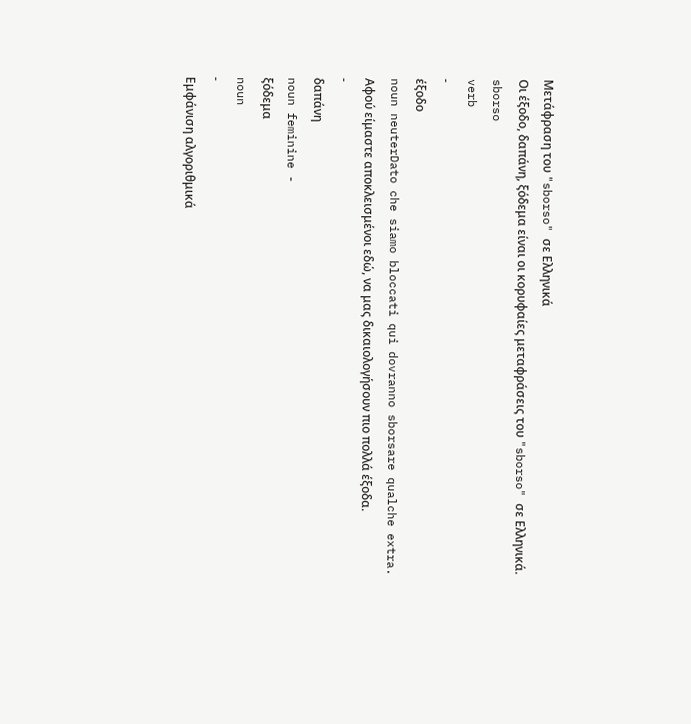Μετάφραση του "sborso" σε Ελληνικά
Οι έξοδο, δαπάνη, ξόδεμα είναι οι κορυφαίες μεταφράσεις του "sborso" σε Ελληνικά.
sborso
verb
-
έξοδο
noun neuterDato che siamo bloccati qui dovranno sborsare qualche extra.
Αφού είμαστε αποκλεισμένοι εδώ, να μας δικαιολογήσουν πιο πολλά έξοδα.
-
δαπάνη
noun feminine -
ξόδεμα
noun
-
Εμφάνιση αλγοριθμικά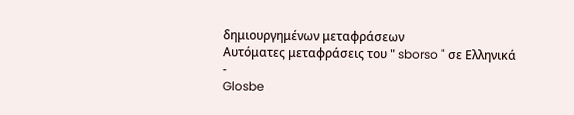δημιουργημένων μεταφράσεων
Αυτόματες μεταφράσεις του " sborso " σε Ελληνικά
-
Glosbe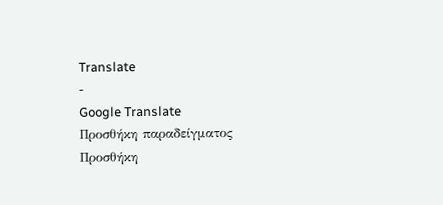Translate
-
Google Translate
Προσθήκη παραδείγματος
Προσθήκη